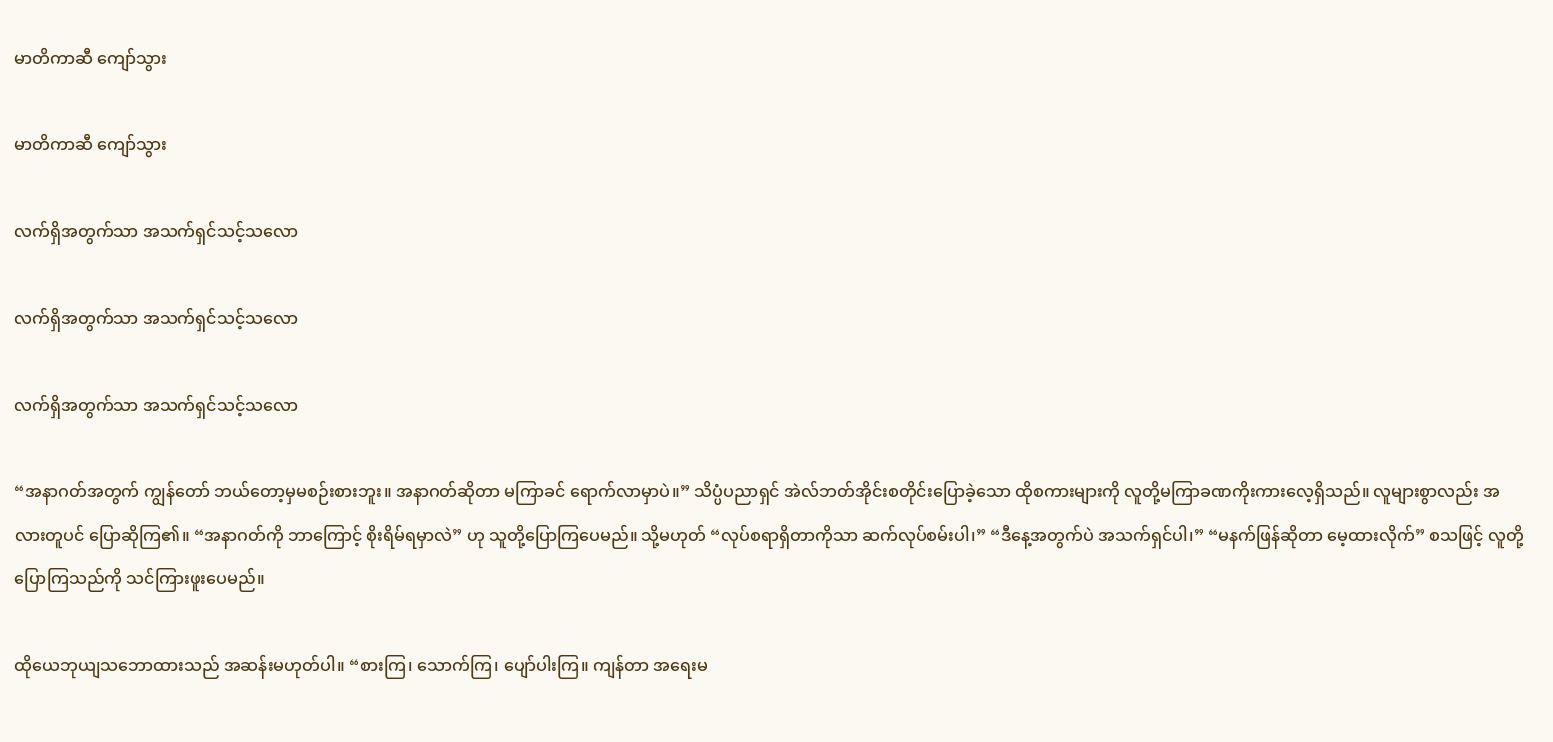မာတိကာဆီ ကျော်သွား

မာတိကာဆီ ကျော်သွား

လက်ရှိအတွက်သာ အသက်ရှင်သင့်သလော

လက်ရှိအတွက်သာ အသက်ရှင်သင့်သလော

လက်ရှိအတွက်သာ အသက်ရှင်သင့်သလော

“အနာဂတ်အတွက် ကျွန်တော် ဘယ်တော့မှမစဉ်းစားဘူး။ အနာဂတ်ဆိုတာ မကြာခင် ရောက်လာမှာပဲ။” သိပ္ပံပညာရှင် အဲလ်ဘတ်အိုင်းစတိုင်းပြောခဲ့သော ထိုစကားများကို လူတို့မကြာခဏကိုးကားလေ့ရှိသည်။ လူများစွာလည်း အလားတူပင် ပြောဆိုကြ၏။ “အနာဂတ်ကို ဘာကြောင့် စိုးရိမ်ရမှာလဲ” ဟု သူတို့ပြောကြပေမည်။ သို့မဟုတ် “လုပ်စရာရှိတာကိုသာ ဆက်လုပ်စမ်းပါ၊” “ဒီနေ့အတွက်ပဲ အသက်ရှင်ပါ၊” “မနက်ဖြန်ဆိုတာ မေ့ထားလိုက်” စသဖြင့် လူတို့ပြောကြသည်ကို သင်ကြားဖူးပေမည်။

ထိုယေဘုယျသဘောထားသည် အဆန်းမဟုတ်ပါ။ “စားကြ၊ သောက်ကြ၊ ပျော်ပါးကြ။ ကျန်တာ အရေးမ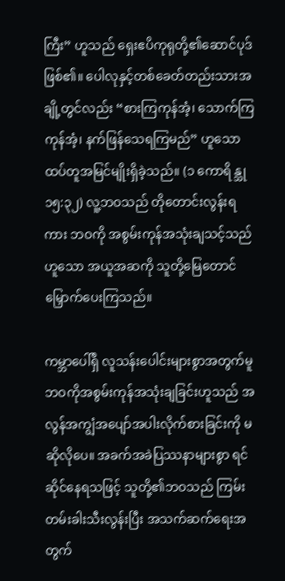ကြီး” ဟူသည် ရှေးဧပိကုရုတို့၏ဆောင်ပုဒ်ဖြစ်၏။ ပေါလုနှင့်တစ်ခေတ်တည်းသားအချို့တွင်လည်း “စားကြကုန်အံ့၊ သောက်ကြကုန်အံ့၊ နက်ဖြန်သေရကြမည်” ဟူသော ထပ်တူအမြင်မျိုးရှိခဲ့သည်။ (၁ ကောရိန္သု ၁၅:၃၂) လူ့ဘဝသည် တိုတောင်းလွန်းရကား ဘဝကို အစွမ်းကုန်အသုံးချသင့်သည်ဟူသော အယူအဆကို သူတို့မြေတောင်မြှောက်ပေးကြသည်။

ကမ္ဘာပေါ်ရှိ လူသန်းပေါင်းများစွာအတွက်မူ ဘဝကိုအစွမ်းကုန်အသုံးချခြင်းဟူသည် အလွန်အကျွံအပျော်အပါးလိုက်စားခြင်းကို မဆိုလိုပေ။ အခက်အခဲပြဿနာများစွာ ရင်ဆိုင်နေရသဖြင့် သူတို့၏ဘဝသည် ကြမ်းတမ်းခါးသီးလွန်းပြီး အသက်ဆက်ရေးအတွက်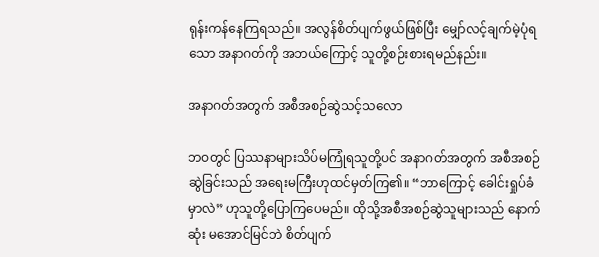ရုန်းကန်နေကြရသည်။ အလွန်စိတ်ပျက်ဖွယ်ဖြစ်ပြီး မျှော်လင့်ချက်မဲ့ပုံရသော အနာဂတ်ကို အဘယ်ကြောင့် သူတို့စဉ်းစားရမည်နည်း။

အနာဂတ်အတွက် အစီအစဉ်ဆွဲသင့်သလော

ဘဝတွင် ပြဿနာများသိပ်မကြုံရသူတို့ပင် အနာဂတ်အတွက် အစီအစဉ်ဆွဲခြင်းသည် အရေးမကြီးဟုထင်မှတ်ကြ၏။ “ဘာကြောင့် ခေါင်းရှုပ်ခံမှာလဲ” ဟုသူတို့ပြောကြပေမည်။ ထိုသို့အစီအစဉ်ဆွဲသူများသည် နောက်ဆုံး မအောင်မြင်ဘဲ စိတ်ပျက်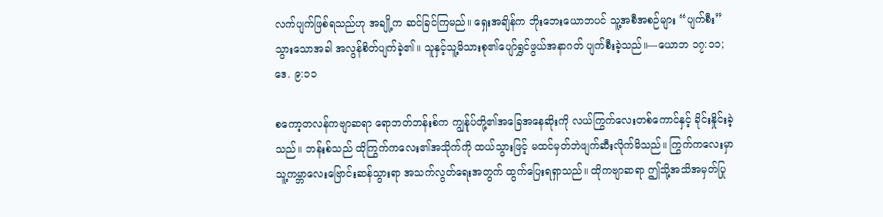လက်ပျက်ဖြစ်ရသည်ဟု အချို့က ဆင်ခြင်ကြမည်။ ရှေးအချိန်က ဘိုးဘေးယောဘပင် သူ့အစီအစဉ်များ “ပျက်စီး” သွားသောအခါ အလွန်စိတ်ပျက်ခဲ့၏။ သူနှင့်သူ့မိသားစု၏ပျော်ရွှင်ဖွယ်အနာဂတ် ပျက်စီးခဲ့သည်။—ယောဘ ၁၇:၁၁; ဒေ. ၉:၁၁

စကော့တလန်ကဗျာဆရာ ရောဘတ်ဘန်းစ်က ကျွန်ုပ်တို့၏အခြေအနေဆိုးကို လယ်ကြွက်လေးတစ်ကောင်နှင့် ခိုင်းနှိုင်းခဲ့သည်။ ဘန်းစ်သည် ထိုကြွက်ကလေး၏အသိုက်ကို ထယ်သွားဖြင့် မထင်မှတ်ဘဲဖျက်ဆီးလိုက်မိသည်။ ကြွက်ကလေးမှာ သူ့ကမ္ဘာလေးဗြောင်းဆန်သွားရာ အသက်လွတ်ရေးအတွက် ထွက်ပြေးရရှာသည်။ ထိုကဗျာဆရာ ဤသို့အသိအမှတ်ပြု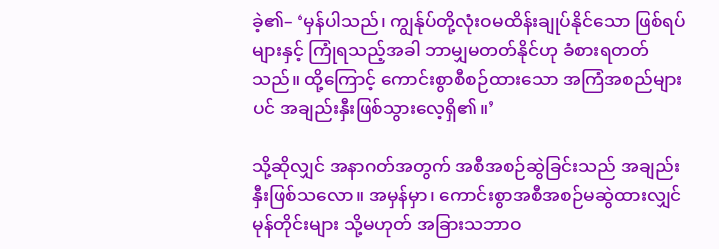ခဲ့၏– ‘မှန်ပါသည်၊ ကျွန်ုပ်တို့လုံးဝမထိန်းချုပ်နိုင်သော ဖြစ်ရပ်များနှင့် ကြုံရသည့်အခါ ဘာမျှမတတ်နိုင်ဟု ခံစားရတတ်သည်။ ထို့ကြောင့် ကောင်းစွာစီစဉ်ထားသော အကြံအစည်များပင် အချည်းနှီးဖြစ်သွားလေ့ရှိ၏။’

သို့ဆိုလျှင် အနာဂတ်အတွက် အစီအစဉ်ဆွဲခြင်းသည် အချည်းနှီးဖြစ်သလော။ အမှန်မှာ၊ ကောင်းစွာအစီအစဉ်မဆွဲထားလျှင် မုန်တိုင်းများ သို့မဟုတ် အခြားသဘာဝ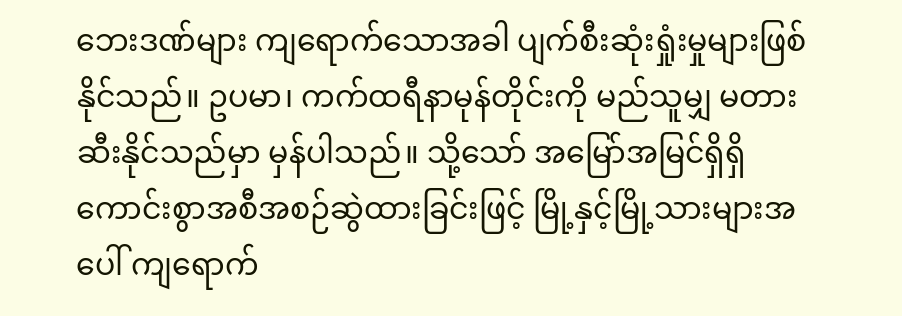ဘေးဒဏ်များ ကျရောက်သောအခါ ပျက်စီးဆုံးရှုံးမှုများဖြစ်နိုင်သည်။ ဥပမာ၊ ကက်ထရီနာမုန်တိုင်းကို မည်သူမျှ မတားဆီးနိုင်သည်မှာ မှန်ပါသည်။ သို့သော် အမြော်အမြင်ရှိရှိ ကောင်းစွာအစီအစဉ်ဆွဲထားခြင်းဖြင့် မြို့နှင့်မြို့သားများအပေါ် ကျရောက်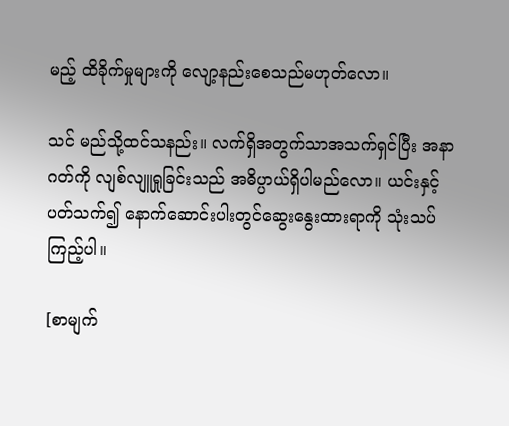မည့် ထိခိုက်မှုများကို လျော့နည်းစေသည်မဟုတ်လော။

သင် မည်သို့ထင်သနည်း။ လက်ရှိအတွက်သာအသက်ရှင်ပြီး အနာဂတ်ကို လျစ်လျူရှုခြင်းသည် အဓိပ္ပာယ်ရှိပါမည်လော။ ယင်းနှင့်ပတ်သက်၍ နောက်ဆောင်းပါးတွင်ဆွေးနွေးထားရာကို သုံးသပ်ကြည့်ပါ။

[စာမျက်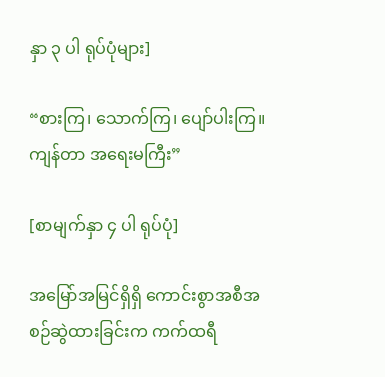နှာ ၃ ပါ ရုပ်ပုံများ]

“စားကြ၊ သောက်ကြ၊ ပျော်ပါးကြ။ ကျန်တာ အရေးမကြီး”

[စာမျက်နှာ ၄ ပါ ရုပ်ပုံ]

အမြော်အမြင်ရှိရှိ ကောင်းစွာအစီအစဉ်ဆွဲထားခြင်းက ကက်ထရီ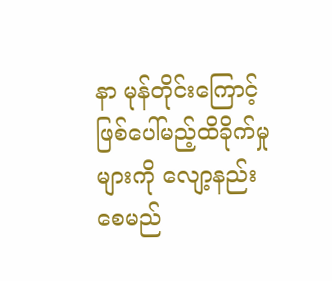နာ မုန်တိုင်းကြောင့် ဖြစ်ပေါ်မည့်ထိခိုက်မှုများကို လျော့နည်းစေမည်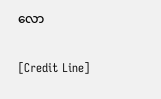လော

[Credit Line]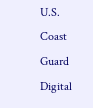U.S. Coast Guard Digital